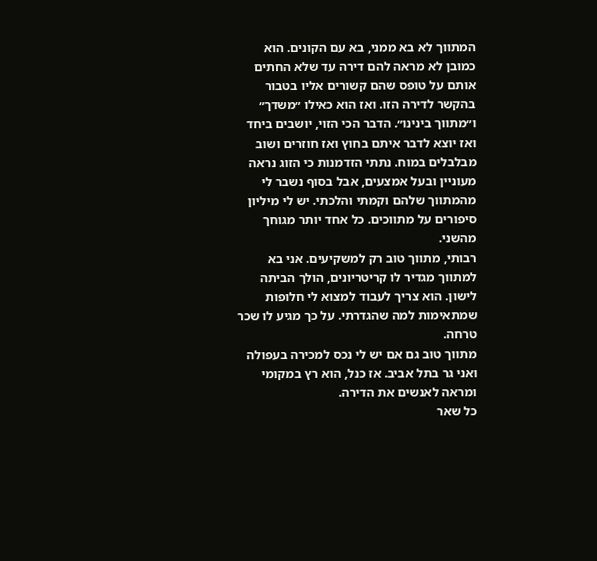המתווך לא בא ממני, בא עם הקונים. הוא כמובן לא מראה להם דירה עד שלא החתים אותם על טופס שהם קשורים אליו בטבור בהקשר לדירה הזו. ואז הוא כאילו ״משדך״ ו״מתווך בינינו״. הדבר הכי הזוי, יושבים ביחד ואז יוצא לדבר איתם בחוץ ואז חוזרים ושוב מבלבלים במוח. נתתי הזדמנות כי הזוג נראה מעוניין ובעל אמצעים, אבל בסוף נשבר לי מהמתווך שלהם וקמתי והלכתי. יש לי מיליון סיפורים על מתווכים. כל אחד יותר מגוחך מהשני.
רבותי, מתווך טוב רק למשקיעים. אני בא למתווך מגדיר לו קריטריונים, הולך הביתה לישון. הוא צריך לעבוד למצוא לי חלופות שמתאימות למה שהגדרתי. על כך מגיע לו שכר טרחה.
מתווך טוב גם אם יש לי נכס למכירה בעפולה ואני גר בתל אביב. אז כנל, הוא רץ במקומי ומראה לאנשים את הדירה.
כל שאר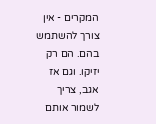המקרים - אין צורך להשתמש בהם. הם רק יזיקו. וגם אז אגב, צריך לשמור אותם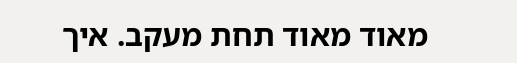מאוד מאוד תחת מעקב. איך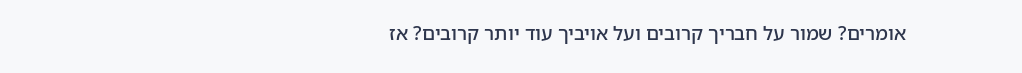אומרים? שמור על חבריך קרובים ועל אויביך עוד יותר קרובים? אז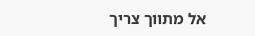אל מתווך צריך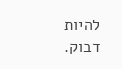להיות דבוק.